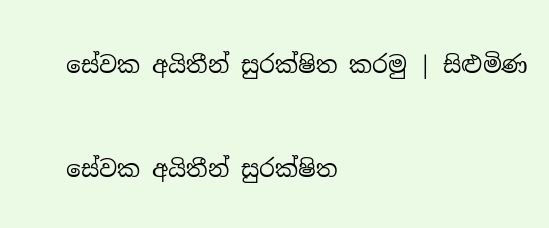සේවක අයිතීන් සුරක්ෂිත කරමු | සිළුමිණ

සේවක අයිතීන් සුරක්ෂිත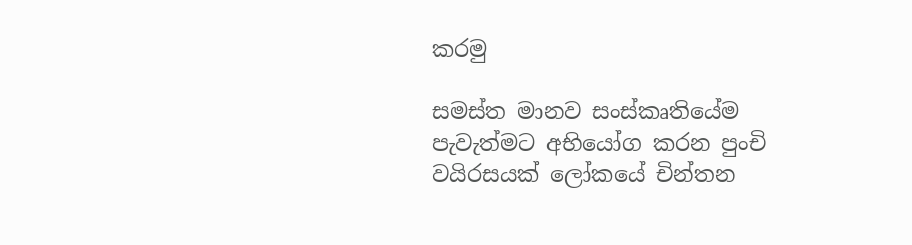කරමු

සමස්ත මානව සංස්කෘතියේම පැවැත්මට අභියෝග කරන පුංචි වයිරසයක් ලෝකයේ චින්තන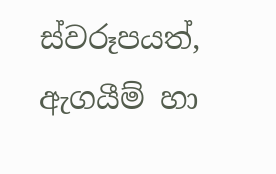ස්වරූපයත්, ඇගයීම් හා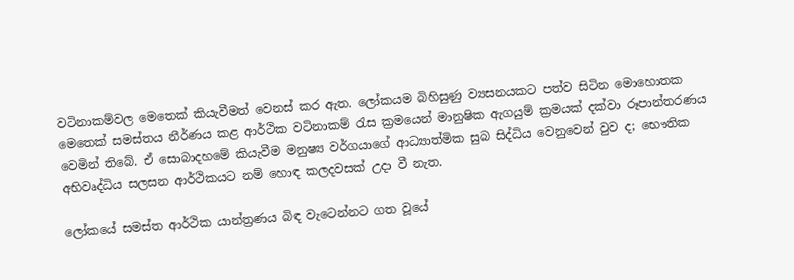වටිනාකම්වල මෙතෙක් කියැවීමත් වෙනස් කර ඇත. ලෝකයම බිහිසුණු ව්‍යසනයකට පත්ව සිටින මොහොතක මෙතෙක් සමස්තය නීර්ණය කළ ආර්ථික වටිනාකම් රැස ක්‍රමයෙන් මානුෂික ඇගයුම් ක්‍රමයක් දක්වා රූපාන්තරණය වෙමින් තිබේ. ඒ සොබාදහමේ කියැවීම මනුෂ්‍ය වර්ගයාගේ ආධ්‍යාත්මික සුබ සිද්ධිය වෙනුවෙන් වුව ද; භෞතික අභිවෘද්ධිය සලසන ආර්ථිකයට නම් හොඳ කලදවසක් උදා වී නැත.

ලෝකයේ සමස්ත ආර්ථික යාන්ත්‍රණය බිඳ වැටෙන්නට ගත වූයේ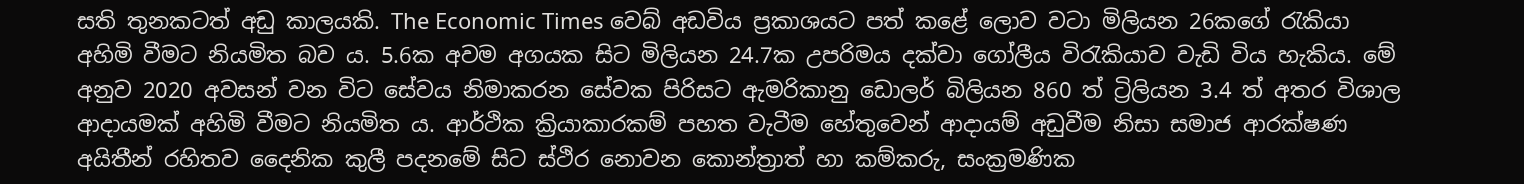සති තුනකටත් අඩු කාලයකි. The Economic Times වෙබ් අඩවිය ප්‍රකාශයට පත් කළේ ලොව වටා මිලියන 26කගේ රැකියා අහිමි වීමට නියමිත බව ය. 5.6ක අවම අගයක සිට මිලියන 24.7ක උපරිමය දක්වා ගෝලීය විරැකියාව වැඩි විය හැකිය. මේ අනුව 2020 අවසන් වන විට සේවය නිමාකරන සේවක පිරිසට ඇමරිකානු ඩොලර් බිලියන 860 ත් ට්‍රිලියන 3.4 ත් අතර විශාල ආදායමක් අහිමි වීමට නියමිත ය. ආර්ථික ක්‍රියාකාරකම් පහත වැටීම හේතුවෙන් ආදායම් අඩුවීම නිසා සමාජ ආරක්ෂණ අයිතීන් රහිතව දෛනික කුලී පදනමේ සිට ස්ථිර නොවන කොන්ත්‍රාත් හා කම්කරු, සංක්‍රමණික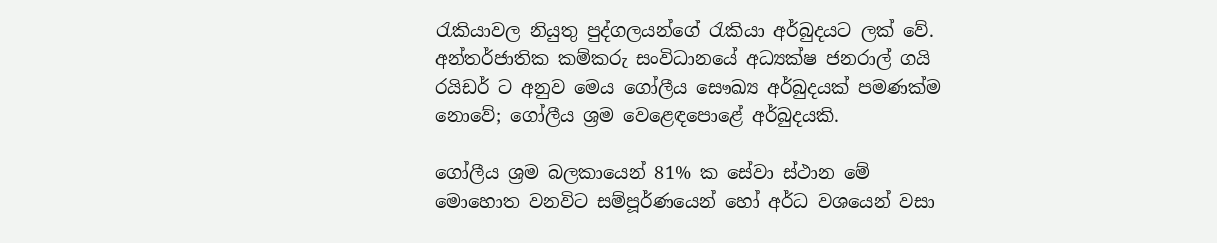රැකියාවල නියුතු පුද්ගලයන්ගේ රැකියා අර්බුදයට ලක් වේ. අන්තර්ජාතික කම්කරු සංවිධානයේ අධ්‍යක්ෂ ජනරාල් ගයි රයිඩර් ට අනුව මෙය ගෝලීය සෞඛ්‍ය අර්බුදයක් පමණක්ම නොවේ; ගෝලීය ශ්‍රම වෙළෙඳපොළේ අර්බුදයකි.

ගෝලීය ශ්‍රම බලකායෙන් 81% ක සේවා ස්ථාන මේ මොහොත වනවිට සම්පූර්ණයෙන් හෝ අර්ධ වශයෙන් වසා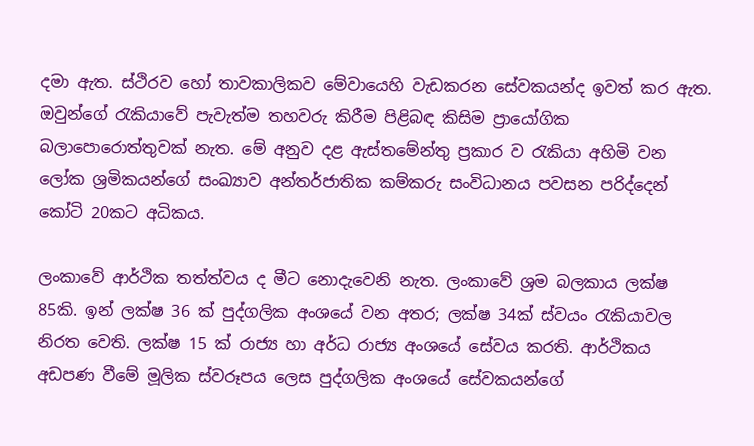දමා ඇත. ස්ථිරව හෝ තාවකාලිකව මේවායෙහි වැඩකරන සේවකයන්ද ඉවත් කර ඇත. ඔවුන්ගේ රැකියාවේ පැවැත්ම තහවරු කිරීම පිළිබඳ කිසිම ප්‍රායෝගික බලාපොරොත්තුවක් නැත. මේ අනුව දළ ඇස්තමේන්තු ප්‍රකාර ව රැකියා අහිමි වන ලෝක ශ්‍රමිකයන්ගේ සංඛ්‍යාව අන්තර්ජාතික කම්කරු සංවිධානය පවසන පරිද්දෙන් කෝටි 20කට අධිකය.

ලංකාවේ ආර්ථික තත්ත්වය ද මීට නොදැවෙනි නැත. ලංකාවේ ශ්‍රම බලකාය ලක්ෂ 85කි. ඉන් ලක්ෂ 36 ක් පුද්ගලික අංශයේ වන අතර; ලක්ෂ 34ක් ස්වයං රැකියාවල නිරත වෙති. ලක්ෂ 15 ක් රාජ්‍ය හා අර්ධ රාජ්‍ය අංශයේ සේවය කරති. ආර්ථිකය අඩපණ වීමේ මූලික ස්වරූපය ලෙස පුද්ගලික අංශයේ සේවකයන්ගේ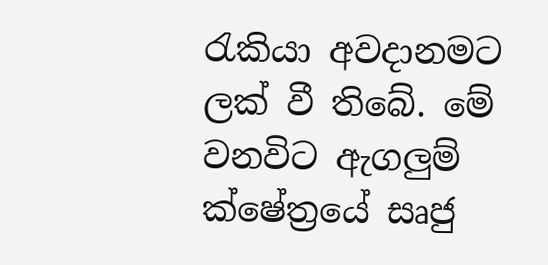රැකියා අවදානමට ලක් වී තිබේ. මේ වනවිට ඇගලුම් ක්ෂේත්‍රයේ සෘජු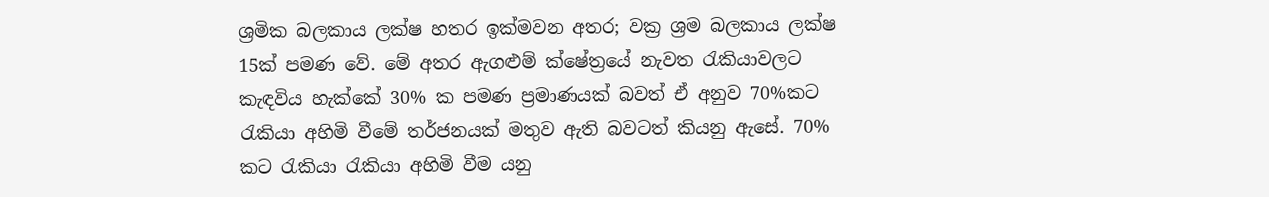ශ්‍රමික බලකාය ලක්ෂ හතර ඉක්මවන අතර; වක්‍ර ශ්‍රම බලකාය ලක්ෂ 15ක් පමණ වේ. මේ අතර ඇගළුම් ක්ෂේත්‍රයේ නැවත රැකියාවලට කැඳවිය හැක්කේ 30% ක පමණ ප්‍රමාණයක් බවත් ඒ අනුව 70%කට රැකියා අහිමි වීමේ තර්ජනයක් මතුව ඇති බවටත් කියනු ඇසේ. 70% කට රැකියා රැකියා අහිමි වීම යනු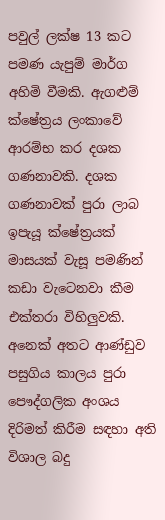පවුල් ලක්ෂ 13 කට පමණ යැපුම් මාර්ග අහිමි වීමකි. ඇගළුම් ක්ෂේත්‍රය ලංකාවේ ආරම්භ කර දශක ගණනාවකි. දශක ගණනාවක් පුරා ලාබ ඉපැයූ ක්ෂේත්‍රයක් මාසයක් වැසූ පමණින් කඩා වැටෙනවා කීම එක්තරා විහිලුවකි. අනෙක් අතට ආණ්ඩුව පසුගිය කාලය පුරා පෞද්ගලික අංශය දිරිමත් කිරීම සඳහා අති විශාල බදු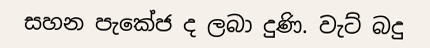සහන පැකේජ ද ලබා දුණි. වැට් බදු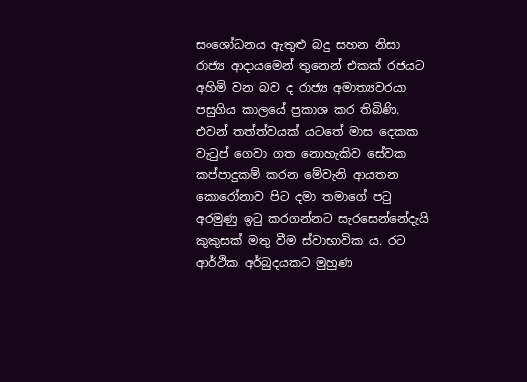සංශෝධනය ඇතුළු බදු සහන නිසා රාජ්‍ය ආදායමෙන් තුනෙන් එකක් රජයට අහිමි වන බව ද රාජ්‍ය අමාත්‍යවරයා පසුගිය කාලයේ ප්‍රකාශ කර තිබිණි. එවන් තත්ත්වයක් යටතේ මාස දෙකක වැටුප් ගෙවා ගත නොහැකිව සේවක කප්පාදුකම් කරන මේවැනි ආයතන කොරෝනාව පිට දමා තමාගේ පටු අරමුණු ඉටු කරගන්නට සැරසෙන්නේදැයි කුකුසක් මතු වීම ස්වාභාවික ය. රට ආර්ථික අර්බුදයකට මුහුණ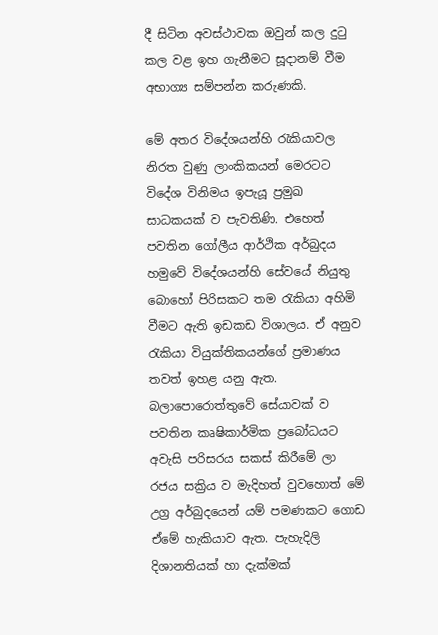දී සිටින අවස්ථාවක ඔවුන් කල දුටු කල වළ ඉහ ගැනීමට සූදානම් වීම අභාග්‍ය සම්පන්න කරුණකි.

මේ අතර විදේශයන්හි රැකියාවල නිරත වුණු ලාංකිකයන් මෙරටට විදේශ විනිමය ඉපැයූ ප්‍රමුඛ සාධකයක් ව පැවතිණි. එහෙත් පවතින ගෝලීය ආර්ථික අර්බුදය හමුවේ විදේශයන්හි සේවයේ නියුතු බොහෝ පිරිසකට තම රැකියා අහිමි වීමට ඇති ඉඩකඩ විශාලය. ඒ අනුව රැකියා වියුක්තිකයන්ගේ ප්‍රමාණය තවත් ඉහළ යනු ඇත. බලාපොරොත්තුවේ සේයාවක් ව පවතින කෘෂිකාර්මික ප්‍රබෝධයට අවැසි පරිසරය සකස් කිරීමේ ලා රජය සක්‍රිය ව මැදිහත් වුවහොත් මේ උග්‍ර අර්බුදයෙන් යම් පමණකට ගොඩ ඒමේ හැකියාව ඇත. පැහැදිලි දිශානතියක් හා දැක්මක්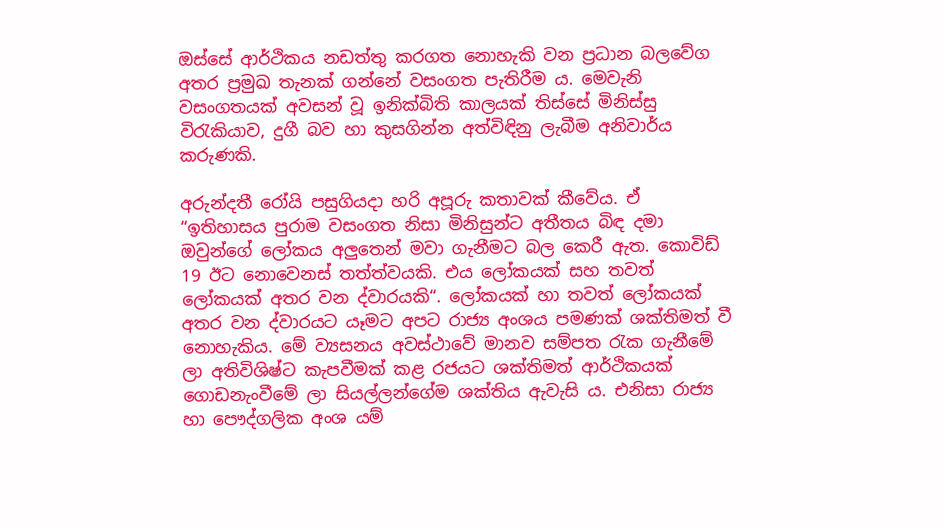ඔස්සේ ආර්ථිකය නඩත්තු කරගත නොහැකි වන ප්‍රධාන බලවේග අතර ප්‍රමුඛ තැනක් ගන්නේ වසංගත පැතිරීම ය. මෙවැනි වසංගතයක් අවසන් වූ ඉනික්බිති කාලයක් තිස්සේ මිනිස්සු විරැකියාව, දුගී බව හා කුසගින්න අත්විඳිනු ලැබීම අනිවාර්ය කරුණකි.

අරුන්දතී රෝයි පසුගියදා හරි අපූරු කතාවක් කීවේය. ඒ “ඉතිහාසය පුරාම වසංගත නිසා මිනිසුන්ට අතීතය බිඳ දමා ඔවුන්ගේ ලෝකය අලුතෙන් මවා ගැනීමට බල කෙරී ඇත. කොවිඩ් 19 ඊට නොවෙනස් තත්ත්වයකි. එය ලෝකයක් සහ තවත් ලෝකයක් අතර වන ද්වාරයකි“. ලෝකයක් හා තවත් ලෝකයක් අතර වන ද්වාරයට යෑමට අපට රාජ්‍ය අංශය පමණක් ශක්තිමත් වී නොහැකිය. මේ ව්‍යසනය අවස්ථාවේ මානව සම්පත රැක ගැනීමේ ලා අතිවිශිෂ්ට කැපවීමක් කළ රජයට ශක්තිමත් ආර්ථිකයක් ගොඩනැංවීමේ ලා සියල්ලන්ගේම ශක්තිය ඇවැසි ය. එනිසා රාජ්‍ය හා පෞද්ගලික අංශ යම්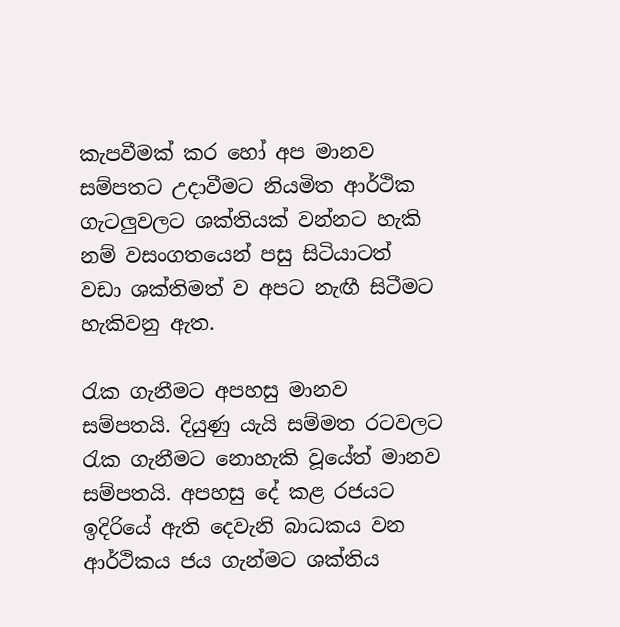කැපවීමක් කර හෝ අප මානව සම්පතට උදාවීමට නියමිත ආර්ථික ගැටලුවලට ශක්තියක් වන්නට හැකි නම් වසංගතයෙන් පසු සිටියාටත් වඩා ශක්තිමත් ව අපට නැඟී සිටීමට හැකිවනු ඇත.

රැක ගැනීමට අපහසු මානව සම්පතයි. දියුණු යැයි සම්මත රටවලට රැක ගැනීමට නොහැකි වූයේත් මානව සම්පතයි. අපහසු දේ කළ රජයට ඉදිරියේ ඇති දෙවැනි බාධකය වන ආර්ථිකය ජය ගැන්මට ශක්තිය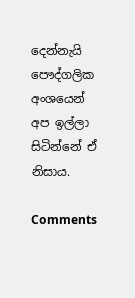දෙන්නැයි පෞද්ගලික අංශයෙන් අප ඉල්ලා සිටින්නේ ඒ නිසාය.

Comments